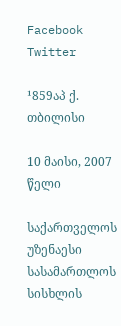Facebook Twitter

¹859აპ ქ. თბილისი

10 მაისი, 2007 წელი

საქართველოს უზენაესი სასამართლოს სისხლის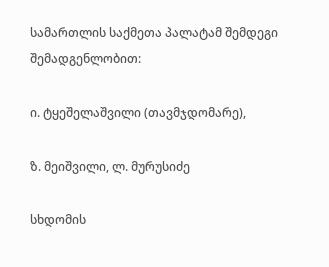სამართლის საქმეთა პალატამ შემდეგი შემადგენლობით:

ი. ტყეშელაშვილი (თავმჯდომარე),

ზ. მეიშვილი, ლ. მურუსიძე

სხდომის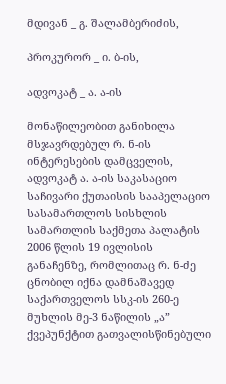მდივან _ გ. შალამბერიძის,

პროკურორ _ ი. ბ-ის,

ადვოკატ _ ა. ა-ის

მონაწილეობით განიხილა მსჯავრდებულ რ. ნ-ის ინტერესების დამცველის, ადვოკატ ა. ა-ის საკასაციო საჩივარი ქუთაისის სააპელაციო სასამართლოს სისხლის სამართლის საქმეთა პალატის 2006 წლის 19 ივლისის განაჩენზე, რომლითაც რ. ნ-ძე ცნობილ იქნა დამნაშავედ საქართველოს სსკ-ის 260-ე მუხლის მე-3 ნაწილის „ა” ქვეპუნქტით გათვალისწინებული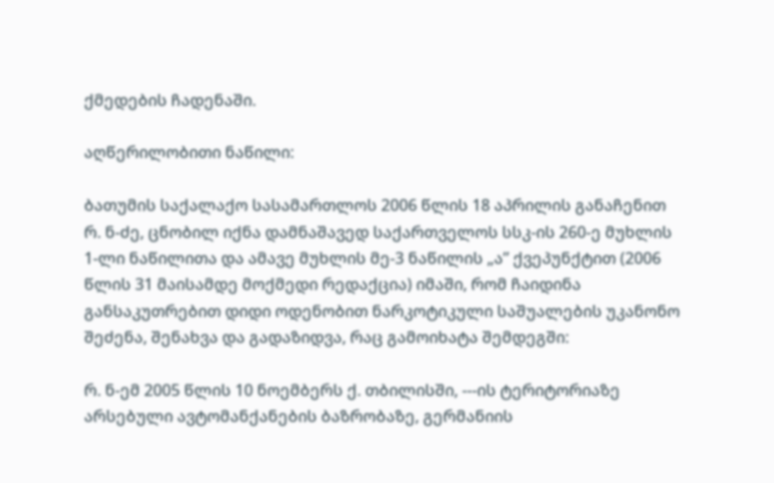ქმედების ჩადენაში.

აღწერილობითი ნაწილი:

ბათუმის საქალაქო სასამართლოს 2006 წლის 18 აპრილის განაჩენით რ. ნ-ძე, ცნობილ იქნა დამნაშავედ საქართველოს სსკ-ის 260-ე მუხლის 1-ლი ნაწილითა და ამავე მუხლის მე-3 ნაწილის „ა” ქვეპუნქტით (2006 წლის 31 მაისამდე მოქმედი რედაქცია) იმაში, რომ ჩაიდინა განსაკუთრებით დიდი ოდენობით ნარკოტიკული საშუალების უკანონო შეძენა, შენახვა და გადაზიდვა, რაც გამოიხატა შემდეგში:

რ. ნ-ემ 2005 წლის 10 ნოემბერს ქ. თბილისში, ---ის ტერიტორიაზე არსებული ავტომანქანების ბაზრობაზე, გერმანიის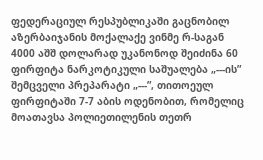ფედერაციულ რესპუბლიკაში გაცნობილ აზერბაიჯანის მოქალაქე ვინმე რ-საგან 4000 აშშ დოლარად უკანონოდ შეიძინა 60 ფირფიტა ნარკოტიკული საშუალება „---ის” შემცველი პრეპარატი „---”, თითოეულ ფირფიტაში 7-7 აბის ოდენობით, რომელიც მოათავსა პოლიეთილენის თეთრ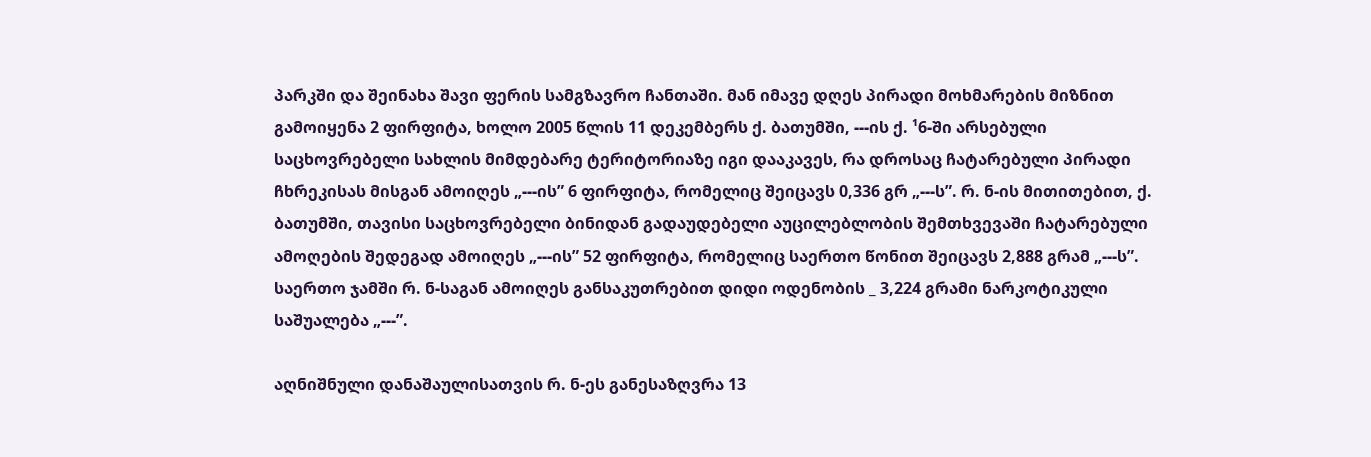პარკში და შეინახა შავი ფერის სამგზავრო ჩანთაში. მან იმავე დღეს პირადი მოხმარების მიზნით გამოიყენა 2 ფირფიტა, ხოლო 2005 წლის 11 დეკემბერს ქ. ბათუმში, ---ის ქ. ¹6-ში არსებული საცხოვრებელი სახლის მიმდებარე ტერიტორიაზე იგი დააკავეს, რა დროსაც ჩატარებული პირადი ჩხრეკისას მისგან ამოიღეს „---ის” 6 ფირფიტა, რომელიც შეიცავს 0,336 გრ „---ს”. რ. ნ-ის მითითებით, ქ. ბათუმში, თავისი საცხოვრებელი ბინიდან გადაუდებელი აუცილებლობის შემთხვევაში ჩატარებული ამოღების შედეგად ამოიღეს „---ის” 52 ფირფიტა, რომელიც საერთო წონით შეიცავს 2,888 გრამ „---ს”. საერთო ჯამში რ. ნ-საგან ამოიღეს განსაკუთრებით დიდი ოდენობის _ 3,224 გრამი ნარკოტიკული საშუალება „---”.

აღნიშნული დანაშაულისათვის რ. ნ-ეს განესაზღვრა 13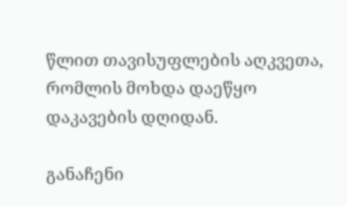წლით თავისუფლების აღკვეთა, რომლის მოხდა დაეწყო დაკავების დღიდან.

განაჩენი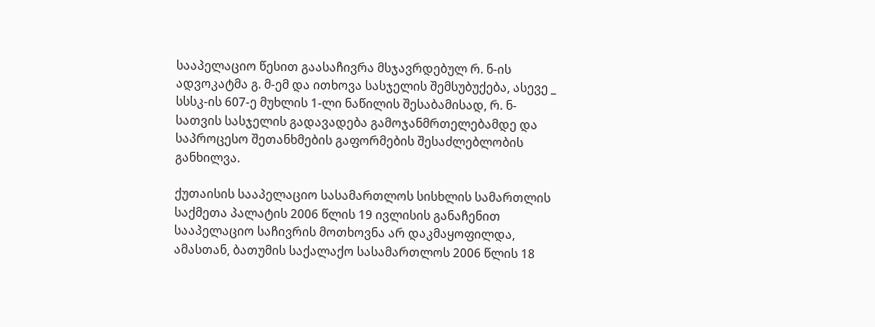სააპელაციო წესით გაასაჩივრა მსჯავრდებულ რ. ნ-ის ადვოკატმა გ. მ-ემ და ითხოვა სასჯელის შემსუბუქება, ასევე _ სსსკ-ის 607-ე მუხლის 1-ლი ნაწილის შესაბამისად, რ. ნ-სათვის სასჯელის გადავადება გამოჯანმრთელებამდე და საპროცესო შეთანხმების გაფორმების შესაძლებლობის განხილვა.

ქუთაისის სააპელაციო სასამართლოს სისხლის სამართლის საქმეთა პალატის 2006 წლის 19 ივლისის განაჩენით სააპელაციო საჩივრის მოთხოვნა არ დაკმაყოფილდა, ამასთან, ბათუმის საქალაქო სასამართლოს 2006 წლის 18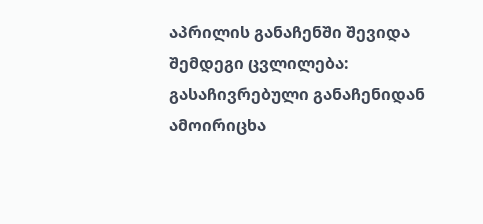აპრილის განაჩენში შევიდა შემდეგი ცვლილება: გასაჩივრებული განაჩენიდან ამოირიცხა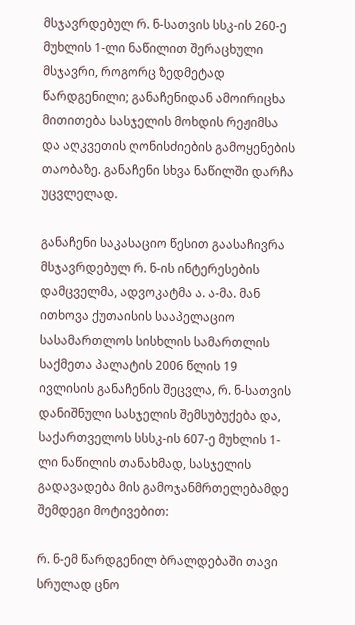მსჯავრდებულ რ. ნ-სათვის სსკ-ის 260-ე მუხლის 1-ლი ნაწილით შერაცხული მსჯავრი, როგორც ზედმეტად წარდგენილი; განაჩენიდან ამოირიცხა მითითება სასჯელის მოხდის რეჟიმსა და აღკვეთის ღონისძიების გამოყენების თაობაზე. განაჩენი სხვა ნაწილში დარჩა უცვლელად.

განაჩენი საკასაციო წესით გაასაჩივრა მსჯავრდებულ რ. ნ-ის ინტერესების დამცველმა, ადვოკატმა ა. ა-მა. მან ითხოვა ქუთაისის სააპელაციო სასამართლოს სისხლის სამართლის საქმეთა პალატის 2006 წლის 19 ივლისის განაჩენის შეცვლა, რ. ნ-სათვის დანიშნული სასჯელის შემსუბუქება და, საქართველოს სსსკ-ის 607-ე მუხლის 1-ლი ნაწილის თანახმად, სასჯელის გადავადება მის გამოჯანმრთელებამდე შემდეგი მოტივებით:

რ. ნ-ემ წარდგენილ ბრალდებაში თავი სრულად ცნო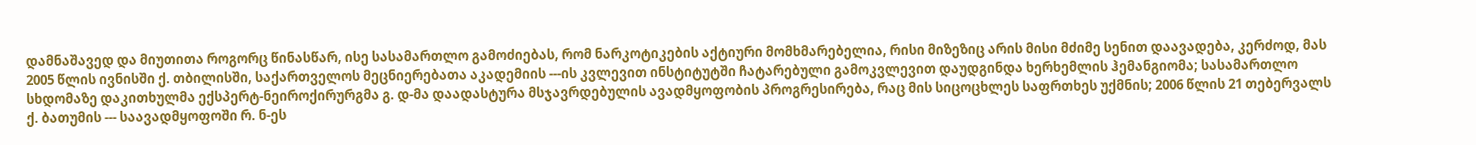დამნაშავედ და მიუთითა როგორც წინასწარ, ისე სასამართლო გამოძიებას, რომ ნარკოტიკების აქტიური მომხმარებელია, რისი მიზეზიც არის მისი მძიმე სენით დაავადება, კერძოდ, მას 2005 წლის ივნისში ქ. თბილისში, საქართველოს მეცნიერებათა აკადემიის ---ის კვლევით ინსტიტუტში ჩატარებული გამოკვლევით დაუდგინდა ხერხემლის ჰემანგიომა; სასამართლო სხდომაზე დაკითხულმა ექსპერტ-ნეიროქირურგმა გ. დ-მა დაადასტურა მსჯავრდებულის ავადმყოფობის პროგრესირება, რაც მის სიცოცხლეს საფრთხეს უქმნის; 2006 წლის 21 თებერვალს ქ. ბათუმის --- საავადმყოფოში რ. ნ-ეს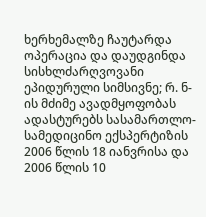ხერხემალზე ჩაუტარდა ოპერაცია და დაუდგინდა სისხლძარღვოვანი ეპიდურული სიმსივნე; რ. ნ-ის მძიმე ავადმყოფობას ადასტურებს სასამართლო-სამედიცინო ექსპერტიზის 2006 წლის 18 იანვრისა და 2006 წლის 10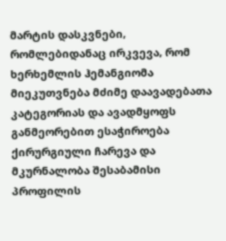მარტის დასკვნები, რომლებიდანაც ირკვევა, რომ ხერხემლის ჰემანგიომა მიეკუთვნება მძიმე დაავადებათა კატეგორიას და ავადმყოფს განმეორებით ესაჭიროება ქირურგიული ჩარევა და მკურნალობა შესაბამისი პროფილის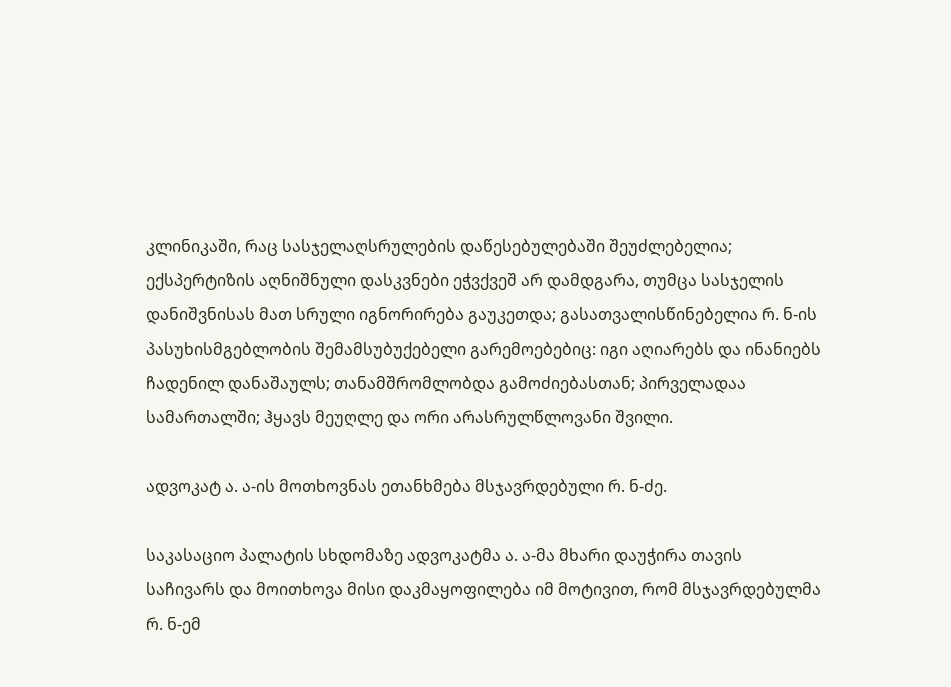კლინიკაში, რაც სასჯელაღსრულების დაწესებულებაში შეუძლებელია; ექსპერტიზის აღნიშნული დასკვნები ეჭვქვეშ არ დამდგარა, თუმცა სასჯელის დანიშვნისას მათ სრული იგნორირება გაუკეთდა; გასათვალისწინებელია რ. ნ-ის პასუხისმგებლობის შემამსუბუქებელი გარემოებებიც: იგი აღიარებს და ინანიებს ჩადენილ დანაშაულს; თანამშრომლობდა გამოძიებასთან; პირველადაა სამართალში; ჰყავს მეუღლე და ორი არასრულწლოვანი შვილი.

ადვოკატ ა. ა-ის მოთხოვნას ეთანხმება მსჯავრდებული რ. ნ-ძე.

საკასაციო პალატის სხდომაზე ადვოკატმა ა. ა-მა მხარი დაუჭირა თავის საჩივარს და მოითხოვა მისი დაკმაყოფილება იმ მოტივით, რომ მსჯავრდებულმა რ. ნ-ემ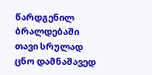წარდგენილ ბრალდებაში თავი სრულად ცნო დამნაშავედ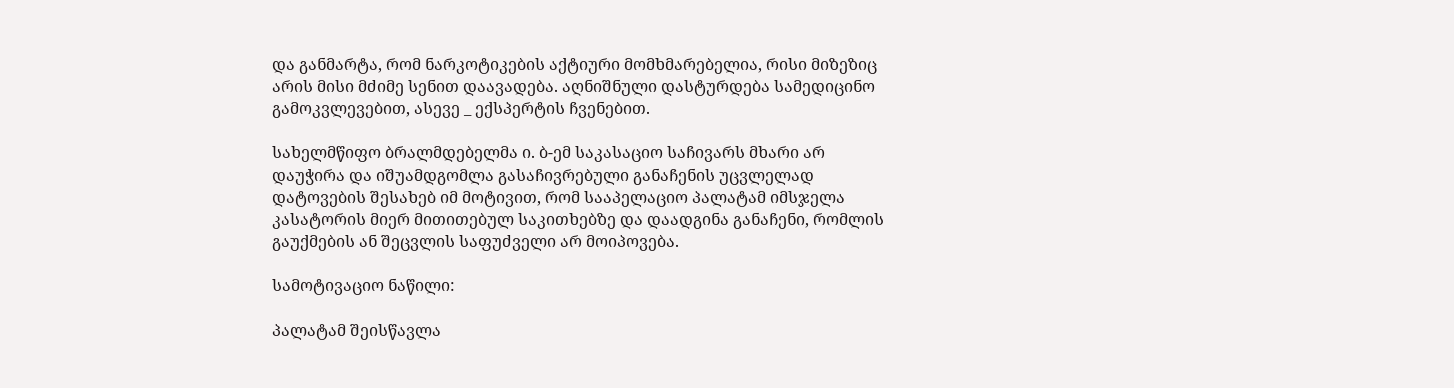და განმარტა, რომ ნარკოტიკების აქტიური მომხმარებელია, რისი მიზეზიც არის მისი მძიმე სენით დაავადება. აღნიშნული დასტურდება სამედიცინო გამოკვლევებით, ასევე _ ექსპერტის ჩვენებით.

სახელმწიფო ბრალმდებელმა ი. ბ-ემ საკასაციო საჩივარს მხარი არ დაუჭირა და იშუამდგომლა გასაჩივრებული განაჩენის უცვლელად დატოვების შესახებ იმ მოტივით, რომ სააპელაციო პალატამ იმსჯელა კასატორის მიერ მითითებულ საკითხებზე და დაადგინა განაჩენი, რომლის გაუქმების ან შეცვლის საფუძველი არ მოიპოვება.

სამოტივაციო ნაწილი:

პალატამ შეისწავლა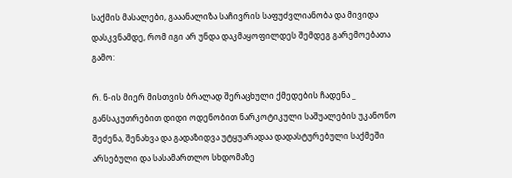საქმის მასალები, გააანალიზა საჩივრის საფუძვლიანობა და მივიდა დასკვნამდე, რომ იგი არ უნდა დაკმაყოფილდეს შემდეგ გარემოებათა გამო:

რ. ნ-ის მიერ მისთვის ბრალად შერაცხული ქმედების ჩადენა _ განსაკუთრებით დიდი ოდენობით ნარკოტიკული საშუალების უკანონო შეძენა, შენახვა და გადაზიდვა უტყუარადაა დადასტურებული საქმეში არსებული და სასამართლო სხდომაზე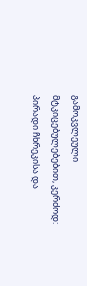გამოკვლეული მტკიცებულებებით, კერძოდ: პირადი ჩხრეკისა და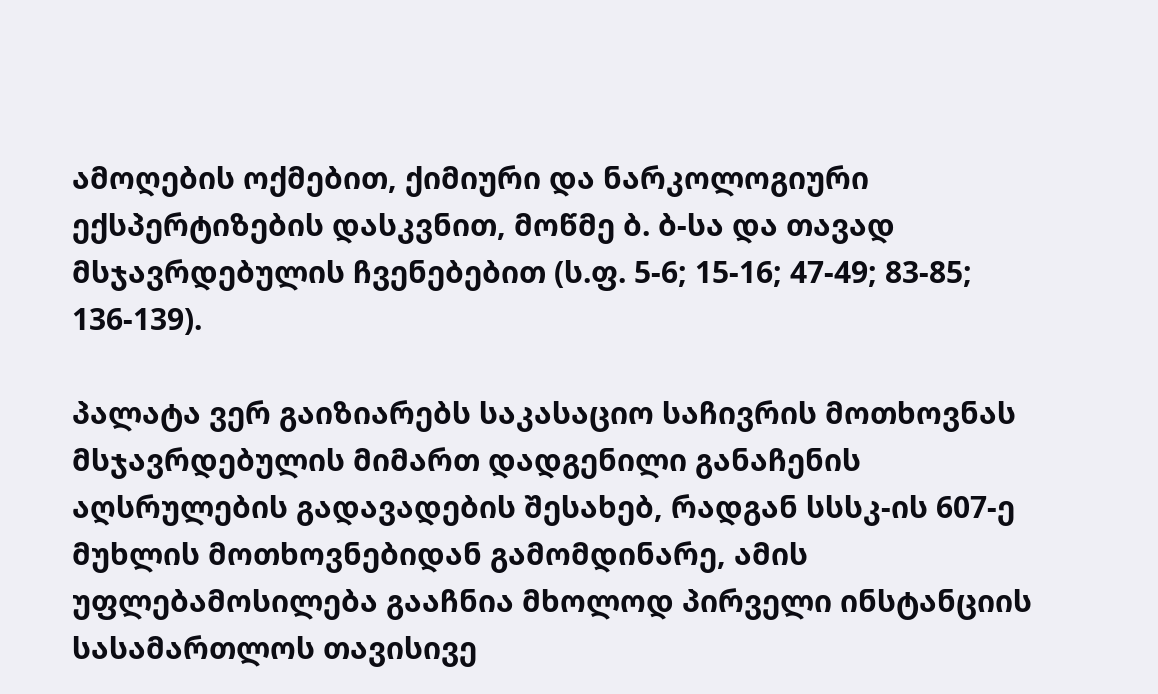ამოღების ოქმებით, ქიმიური და ნარკოლოგიური ექსპერტიზების დასკვნით, მოწმე ბ. ბ-სა და თავად მსჯავრდებულის ჩვენებებით (ს.ფ. 5-6; 15-16; 47-49; 83-85; 136-139).

პალატა ვერ გაიზიარებს საკასაციო საჩივრის მოთხოვნას მსჯავრდებულის მიმართ დადგენილი განაჩენის აღსრულების გადავადების შესახებ, რადგან სსსკ-ის 607-ე მუხლის მოთხოვნებიდან გამომდინარე, ამის უფლებამოსილება გააჩნია მხოლოდ პირველი ინსტანციის სასამართლოს თავისივე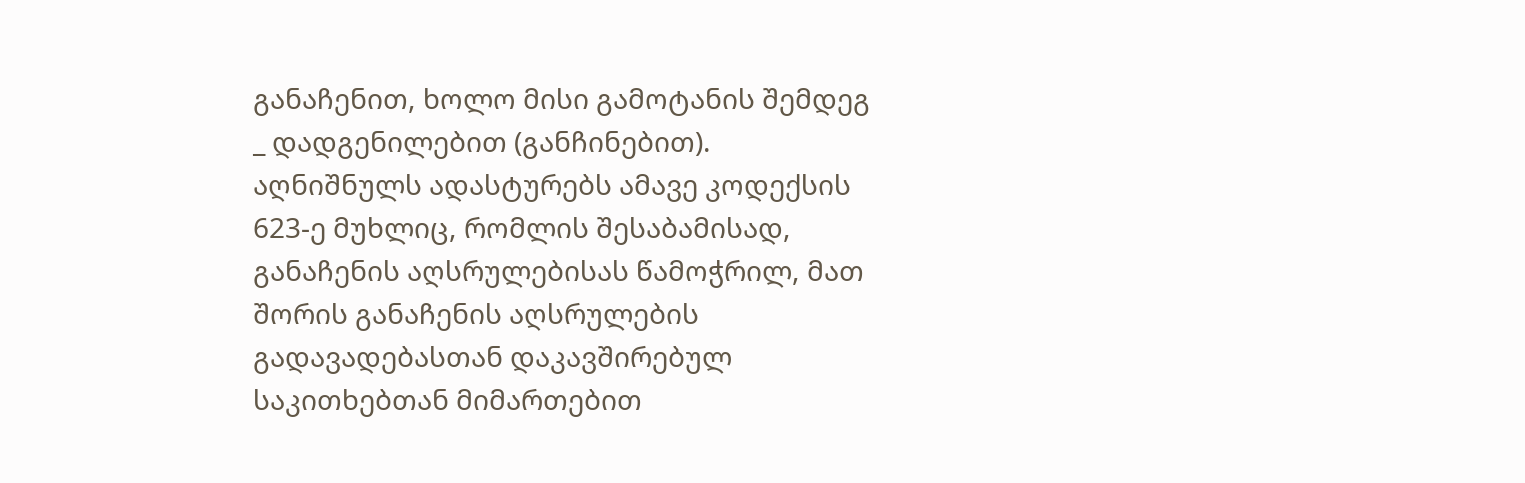განაჩენით, ხოლო მისი გამოტანის შემდეგ _ დადგენილებით (განჩინებით). აღნიშნულს ადასტურებს ამავე კოდექსის 623-ე მუხლიც, რომლის შესაბამისად, განაჩენის აღსრულებისას წამოჭრილ, მათ შორის განაჩენის აღსრულების გადავადებასთან დაკავშირებულ საკითხებთან მიმართებით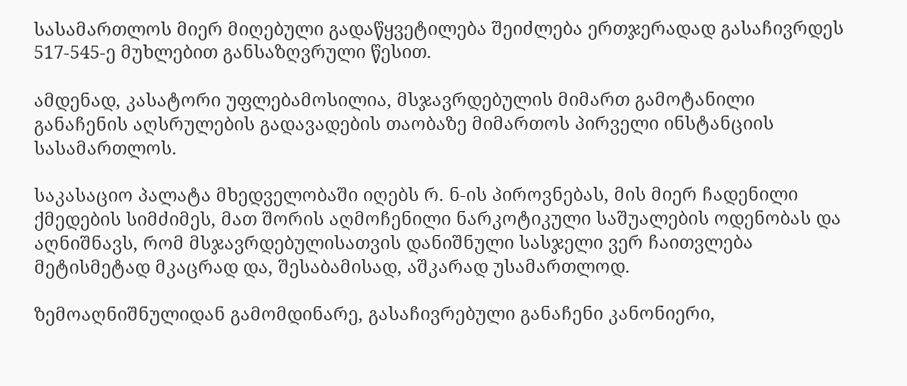სასამართლოს მიერ მიღებული გადაწყვეტილება შეიძლება ერთჯერადად გასაჩივრდეს 517-545-ე მუხლებით განსაზღვრული წესით.

ამდენად, კასატორი უფლებამოსილია, მსჯავრდებულის მიმართ გამოტანილი განაჩენის აღსრულების გადავადების თაობაზე მიმართოს პირველი ინსტანციის სასამართლოს.

საკასაციო პალატა მხედველობაში იღებს რ. ნ-ის პიროვნებას, მის მიერ ჩადენილი ქმედების სიმძიმეს, მათ შორის აღმოჩენილი ნარკოტიკული საშუალების ოდენობას და აღნიშნავს, რომ მსჯავრდებულისათვის დანიშნული სასჯელი ვერ ჩაითვლება მეტისმეტად მკაცრად და, შესაბამისად, აშკარად უსამართლოდ.

ზემოაღნიშნულიდან გამომდინარე, გასაჩივრებული განაჩენი კანონიერი,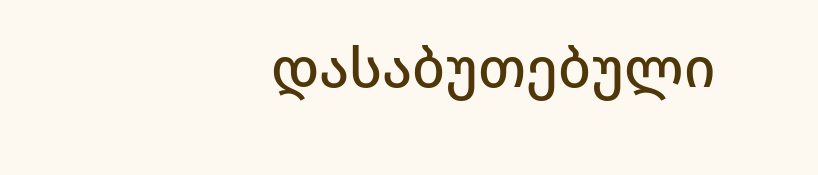დასაბუთებული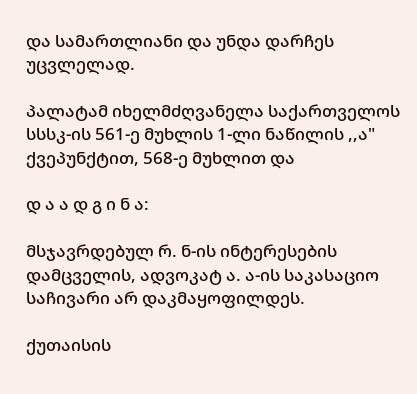და სამართლიანი და უნდა დარჩეს უცვლელად.

პალატამ იხელმძღვანელა საქართველოს სსსკ-ის 561-ე მუხლის 1-ლი ნაწილის ,,ა" ქვეპუნქტით, 568-ე მუხლით და

დ ა ა დ გ ი ნ ა:

მსჯავრდებულ რ. ნ-ის ინტერესების დამცველის, ადვოკატ ა. ა-ის საკასაციო საჩივარი არ დაკმაყოფილდეს.

ქუთაისის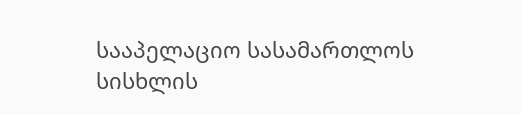სააპელაციო სასამართლოს სისხლის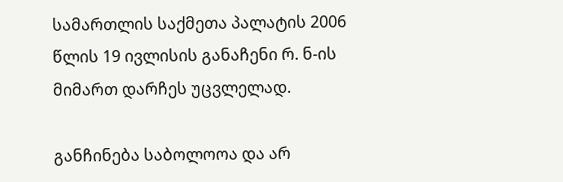სამართლის საქმეთა პალატის 2006 წლის 19 ივლისის განაჩენი რ. ნ-ის მიმართ დარჩეს უცვლელად.

განჩინება საბოლოოა და არ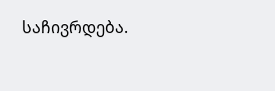საჩივრდება.